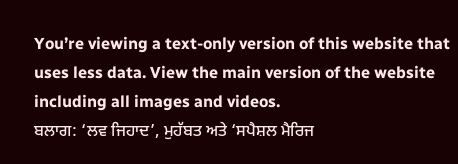You’re viewing a text-only version of this website that uses less data. View the main version of the website including all images and videos.
ਬਲਾਗ: ‘ਲਵ ਜਿਹਾਦ’, ਮੁਹੱਬਤ ਅਤੇ ‘ਸਪੈਸ਼ਲ ਮੈਰਿਜ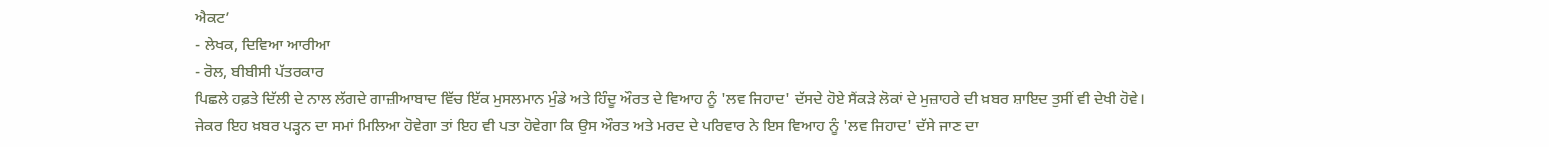ਐਕਟ’
- ਲੇਖਕ, ਦਿਵਿਆ ਆਰੀਆ
- ਰੋਲ, ਬੀਬੀਸੀ ਪੱਤਰਕਾਰ
ਪਿਛਲੇ ਹਫ਼ਤੇ ਦਿੱਲੀ ਦੇ ਨਾਲ ਲੱਗਦੇ ਗਾਜ਼ੀਆਬਾਦ ਵਿੱਚ ਇੱਕ ਮੁਸਲਮਾਨ ਮੁੰਡੇ ਅਤੇ ਹਿੰਦੂ ਔਰਤ ਦੇ ਵਿਆਹ ਨੂੰ 'ਲਵ ਜਿਹਾਦ' ਦੱਸਦੇ ਹੋਏ ਸੈਂਕੜੇ ਲੋਕਾਂ ਦੇ ਮੁਜ਼ਾਹਰੇ ਦੀ ਖ਼ਬਰ ਸ਼ਾਇਦ ਤੁਸੀਂ ਵੀ ਦੇਖੀ ਹੋਵੇ।
ਜੇਕਰ ਇਹ ਖ਼ਬਰ ਪੜ੍ਹਨ ਦਾ ਸਮਾਂ ਮਿਲਿਆ ਹੋਵੇਗਾ ਤਾਂ ਇਹ ਵੀ ਪਤਾ ਹੋਵੇਗਾ ਕਿ ਉਸ ਔਰਤ ਅਤੇ ਮਰਦ ਦੇ ਪਰਿਵਾਰ ਨੇ ਇਸ ਵਿਆਹ ਨੂੰ 'ਲਵ ਜਿਹਾਦ' ਦੱਸੇ ਜਾਣ ਦਾ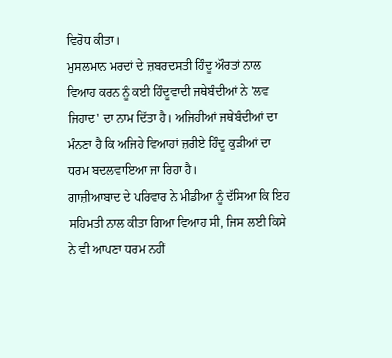ਵਿਰੋਧ ਕੀਤਾ।
ਮੁਸਲਮਾਨ ਮਰਦਾਂ ਦੇ ਜ਼ਬਰਦਸਤੀ ਹਿੰਦੂ ਔਰਤਾਂ ਨਾਲ ਵਿਆਹ ਕਰਨ ਨੂੰ ਕਈ ਹਿੰਦੂਵਾਦੀ ਜਥੇਬੰਦੀਆਂ ਨੇ 'ਲਵ ਜਿਹਾਦ' ਦਾ ਨਾਮ ਦਿੱਤਾ ਹੈ। ਅਜਿਹੀਆਂ ਜਥੇਬੰਦੀਆਂ ਦਾ ਮੰਨਣਾ ਹੈ ਕਿ ਅਜਿਹੇ ਵਿਆਹਾਂ ਜ਼ਰੀਏ ਹਿੰਦੂ ਕੁੜੀਆਂ ਦਾ ਧਰਮ ਬਦਲਵਾਇਆ ਜਾ ਰਿਹਾ ਹੈ।
ਗਾਜ਼ੀਆਬਾਦ ਦੇ ਪਰਿਵਾਰ ਨੇ ਮੀਡੀਆ ਨੂੰ ਦੱਸਿਆ ਕਿ ਇਹ ਸਹਿਮਤੀ ਨਾਲ ਕੀਤਾ ਗਿਆ ਵਿਆਹ ਸੀ, ਜਿਸ ਲਈ ਕਿਸੇ ਨੇ ਵੀ ਆਪਣਾ ਧਰਮ ਨਹੀਂ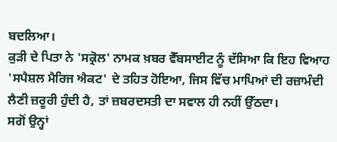ਬਦਲਿਆ।
ਕੁੜੀ ਦੇ ਪਿਤਾ ਨੇ 'ਸਕ੍ਰੋਲ' ਨਾਮਕ ਖ਼ਬਰ ਵੈੱਬਸਾਈਟ ਨੂੰ ਦੱਸਿਆ ਕਿ ਇਹ ਵਿਆਹ 'ਸਪੈਸ਼ਲ ਮੈਰਿਜ ਐਕਟ' ਦੇ ਤਹਿਤ ਹੋਇਆ, ਜਿਸ ਵਿੱਚ ਮਾਪਿਆਂ ਦੀ ਰਜ਼ਾਮੰਦੀ ਲੈਣੀ ਜ਼ਰੂਰੀ ਹੁੰਦੀ ਹੈ, ਤਾਂ ਜ਼ਬਰਦਸਤੀ ਦਾ ਸਵਾਲ ਹੀ ਨਹੀਂ ਉੱਠਦਾ।
ਸਗੋਂ ਉਨ੍ਹਾਂ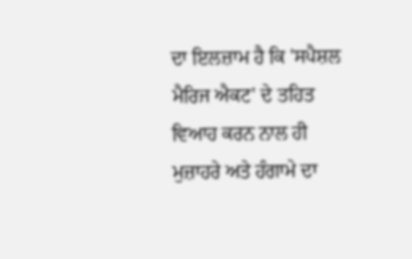ਦਾ ਇਲਜ਼ਾਮ ਹੈ ਕਿ 'ਸਪੈਸ਼ਲ ਮੈਰਿਜ ਐਕਟ' ਦੇ ਤਹਿਤ ਵਿਆਹ ਕਰਨ ਨਾਲ ਹੀ ਮੁਜ਼ਾਹਰੇ ਅਤੇ ਹੰਗਾਮੇ ਦਾ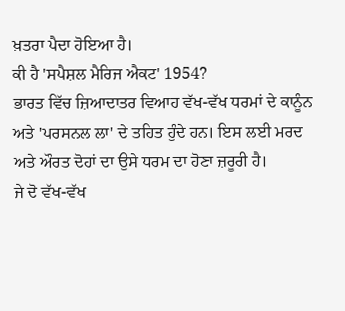ਖ਼ਤਰਾ ਪੈਦਾ ਹੋਇਆ ਹੈ।
ਕੀ ਹੈ 'ਸਪੈਸ਼ਲ ਮੈਰਿਜ ਐਕਟ' 1954?
ਭਾਰਤ ਵਿੱਚ ਜ਼ਿਆਦਾਤਰ ਵਿਆਹ ਵੱਖ-ਵੱਖ ਧਰਮਾਂ ਦੇ ਕਾਨੂੰਨ ਅਤੇ 'ਪਰਸਨਲ ਲਾ' ਦੇ ਤਹਿਤ ਹੁੰਦੇ ਹਨ। ਇਸ ਲਈ ਮਰਦ ਅਤੇ ਔਰਤ ਦੋਹਾਂ ਦਾ ਉਸੇ ਧਰਮ ਦਾ ਹੋਣਾ ਜ਼ਰੂਰੀ ਹੈ।
ਜੇ ਦੋ ਵੱਖ-ਵੱਖ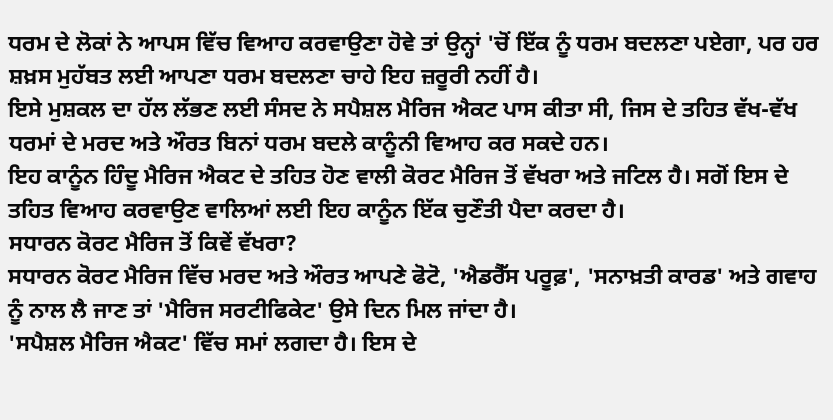ਧਰਮ ਦੇ ਲੋਕਾਂ ਨੇ ਆਪਸ ਵਿੱਚ ਵਿਆਹ ਕਰਵਾਉਣਾ ਹੋਵੇ ਤਾਂ ਉਨ੍ਹਾਂ 'ਚੋਂ ਇੱਕ ਨੂੰ ਧਰਮ ਬਦਲਣਾ ਪਏਗਾ, ਪਰ ਹਰ ਸ਼ਖ਼ਸ ਮੁਹੱਬਤ ਲਈ ਆਪਣਾ ਧਰਮ ਬਦਲਣਾ ਚਾਹੇ ਇਹ ਜ਼ਰੂਰੀ ਨਹੀਂ ਹੈ।
ਇਸੇ ਮੁਸ਼ਕਲ ਦਾ ਹੱਲ ਲੱਭਣ ਲਈ ਸੰਸਦ ਨੇ ਸਪੈਸ਼ਲ ਮੈਰਿਜ ਐਕਟ ਪਾਸ ਕੀਤਾ ਸੀ, ਜਿਸ ਦੇ ਤਹਿਤ ਵੱਖ-ਵੱਖ ਧਰਮਾਂ ਦੇ ਮਰਦ ਅਤੇ ਔਰਤ ਬਿਨਾਂ ਧਰਮ ਬਦਲੇ ਕਾਨੂੰਨੀ ਵਿਆਹ ਕਰ ਸਕਦੇ ਹਨ।
ਇਹ ਕਾਨੂੰਨ ਹਿੰਦੂ ਮੈਰਿਜ ਐਕਟ ਦੇ ਤਹਿਤ ਹੋਣ ਵਾਲੀ ਕੋਰਟ ਮੈਰਿਜ ਤੋਂ ਵੱਖਰਾ ਅਤੇ ਜਟਿਲ ਹੈ। ਸਗੋਂ ਇਸ ਦੇ ਤਹਿਤ ਵਿਆਹ ਕਰਵਾਉਣ ਵਾਲਿਆਂ ਲਈ ਇਹ ਕਾਨੂੰਨ ਇੱਕ ਚੁਣੌਤੀ ਪੈਦਾ ਕਰਦਾ ਹੈ।
ਸਧਾਰਨ ਕੋਰਟ ਮੈਰਿਜ ਤੋਂ ਕਿਵੇਂ ਵੱਖਰਾ?
ਸਧਾਰਨ ਕੋਰਟ ਮੈਰਿਜ ਵਿੱਚ ਮਰਦ ਅਤੇ ਔਰਤ ਆਪਣੇ ਫੋਟੋ, 'ਐਡਰੈੱਸ ਪਰੂਫ਼', 'ਸਨਾਖ਼ਤੀ ਕਾਰਡ' ਅਤੇ ਗਵਾਹ ਨੂੰ ਨਾਲ ਲੈ ਜਾਣ ਤਾਂ 'ਮੈਰਿਜ ਸਰਟੀਫਿਕੇਟ' ਉਸੇ ਦਿਨ ਮਿਲ ਜਾਂਦਾ ਹੈ।
'ਸਪੈਸ਼ਲ ਮੈਰਿਜ ਐਕਟ' ਵਿੱਚ ਸਮਾਂ ਲਗਦਾ ਹੈ। ਇਸ ਦੇ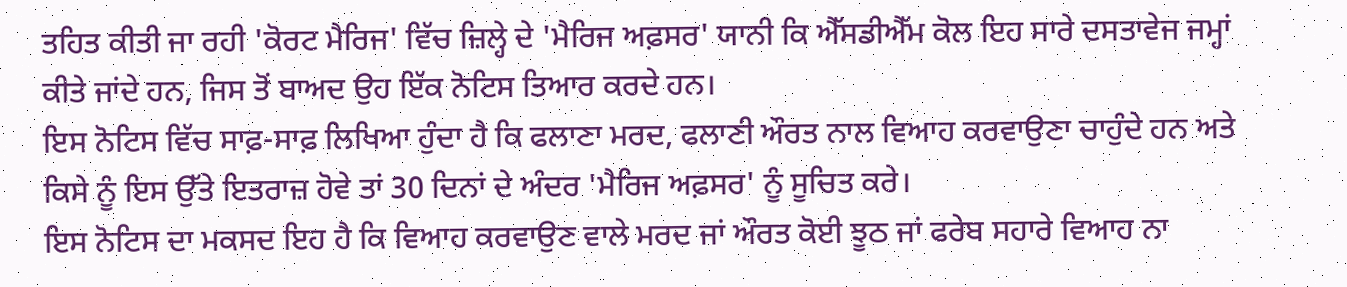ਤਹਿਤ ਕੀਤੀ ਜਾ ਰਹੀ 'ਕੋਰਟ ਮੈਰਿਜ' ਵਿੱਚ ਜ਼ਿਲ੍ਹੇ ਦੇ 'ਮੈਰਿਜ ਅਫ਼ਸਰ' ਯਾਨੀ ਕਿ ਐੱਸਡੀਐੱਮ ਕੋਲ ਇਹ ਸਾਰੇ ਦਸਤਾਵੇਜ ਜਮ੍ਹਾਂ ਕੀਤੇ ਜਾਂਦੇ ਹਨ, ਜਿਸ ਤੋਂ ਬਾਅਦ ਉਹ ਇੱਕ ਨੋਟਿਸ ਤਿਆਰ ਕਰਦੇ ਹਨ।
ਇਸ ਨੋਟਿਸ ਵਿੱਚ ਸਾਫ਼-ਸਾਫ਼ ਲਿਖਿਆ ਹੁੰਦਾ ਹੈ ਕਿ ਫਲਾਣਾ ਮਰਦ, ਫਲਾਣੀ ਔਰਤ ਨਾਲ ਵਿਆਹ ਕਰਵਾਉਣਾ ਚਾਹੁੰਦੇ ਹਨ ਅਤੇ ਕਿਸੇ ਨੂੰ ਇਸ ਉੱਤੇ ਇਤਰਾਜ਼ ਹੋਵੇ ਤਾਂ 30 ਦਿਨਾਂ ਦੇ ਅੰਦਰ 'ਮੈਰਿਜ ਅਫ਼ਸਰ' ਨੂੰ ਸੂਚਿਤ ਕਰੇ।
ਇਸ ਨੋਟਿਸ ਦਾ ਮਕਸਦ ਇਹ ਹੈ ਕਿ ਵਿਆਹ ਕਰਵਾਉਣ ਵਾਲੇ ਮਰਦ ਜਾਂ ਔਰਤ ਕੋਈ ਝੂਠ ਜਾਂ ਫਰੇਬ ਸਹਾਰੇ ਵਿਆਹ ਨਾ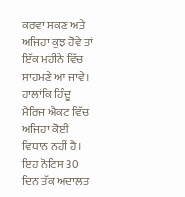ਕਰਵਾ ਸਕਣ ਅਤੇ ਅਜਿਹਾ ਕੁਝ ਹੋਵੇ ਤਾਂ ਇੱਕ ਮਹੀਨੇ ਵਿੱਚ ਸਾਹਮਣੇ ਆ ਜਾਵੇ। ਹਾਲਾਂਕਿ ਹਿੰਦੂ ਮੈਰਿਜ ਐਕਟ ਵਿੱਚ ਅਜਿਹਾ ਕੋਈ ਵਿਧਾਨ ਨਹੀਂ ਹੈ।
ਇਹ ਨੋਟਿਸ 30 ਦਿਨ ਤੱਕ ਅਦਾਲਤ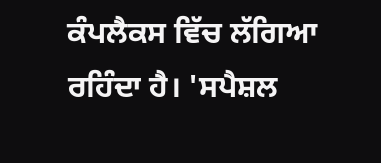ਕੰਪਲੈਕਸ ਵਿੱਚ ਲੱਗਿਆ ਰਹਿੰਦਾ ਹੈ। 'ਸਪੈਸ਼ਲ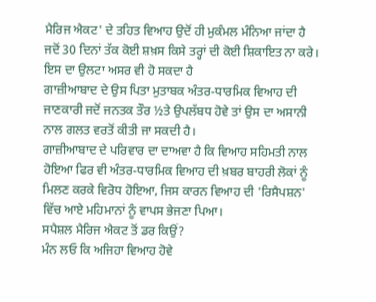ਮੈਰਿਜ ਐਕਟ' ਦੇ ਤਹਿਤ ਵਿਆਹ ਉਦੋਂ ਹੀ ਮੁਕੰਮਲ ਮੰਨਿਆ ਜਾਂਦਾ ਹੈ ਜਦੋਂ 30 ਦਿਨਾਂ ਤੱਕ ਕੋਈ ਸ਼ਖ਼ਸ ਕਿਸੇ ਤਰ੍ਹਾਂ ਦੀ ਕੋਈ ਸ਼ਿਕਾਇਤ ਨਾ ਕਰੇ।
ਇਸ ਦਾ ਉਲਟਾ ਅਸਰ ਵੀ ਹੋ ਸਕਦਾ ਹੈ
ਗਾਜ਼ੀਆਬਾਦ ਦੇ ਉਸ ਪਿਤਾ ਮੁਤਾਬਕ ਅੰਤਰ-ਧਾਰਮਿਕ ਵਿਆਹ ਦੀ ਜਾਣਕਾਰੀ ਜਦੋਂ ਜਨਤਕ ਤੌਰ ½ਤੇ ਉਪਲੱਬਧ ਹੋਵੇ ਤਾਂ ਉਸ ਦਾ ਅਸਾਨੀ ਨਾਲ ਗਲਤ ਵਰਤੋਂ ਕੀਤੀ ਜਾ ਸਕਦੀ ਹੈ।
ਗਾਜ਼ੀਆਬਾਦ ਦੇ ਪਰਿਵਾਰ ਦਾ ਦਾਅਵਾ ਹੈ ਕਿ ਵਿਆਹ ਸਹਿਮਤੀ ਨਾਲ ਹੋਇਆ ਫਿਰ ਵੀ ਅੰਤਰ-ਧਾਰਮਿਕ ਵਿਆਹ ਦੀ ਖ਼ਬਰ ਬਾਹਰੀ ਲੋਕਾਂ ਨੂੰ ਮਿਲਣ ਕਰਕੇ ਵਿਰੋਧ ਹੋਇਆ, ਜਿਸ ਕਾਰਨ ਵਿਆਹ ਦੀ 'ਰਿਸੈਪਸ਼ਨ' ਵਿੱਚ ਆਏ ਮਹਿਮਾਨਾਂ ਨੂੰ ਵਾਪਸ ਭੇਜਣਾ ਪਿਆ।
ਸਪੈਸ਼ਲ ਮੈਰਿਜ ਐਕਟ ਤੋਂ ਡਰ ਕਿਉਂ?
ਮੰਨ ਲਓ ਕਿ ਅਜਿਹਾ ਵਿਆਹ ਹੋਵੇ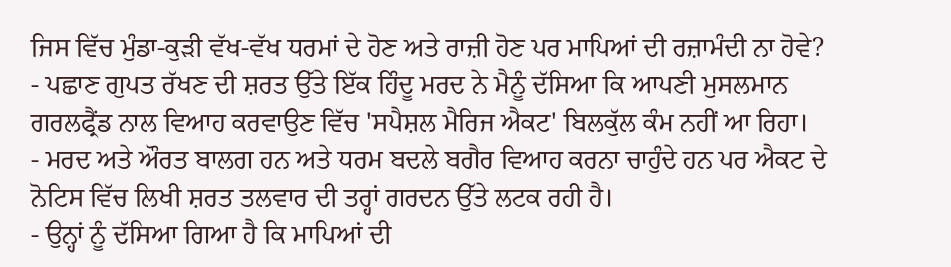ਜਿਸ ਵਿੱਚ ਮੁੰਡਾ-ਕੁੜੀ ਵੱਖ-ਵੱਖ ਧਰਮਾਂ ਦੇ ਹੋਣ ਅਤੇ ਰਾਜ਼ੀ ਹੋਣ ਪਰ ਮਾਪਿਆਂ ਦੀ ਰਜ਼ਾਮੰਦੀ ਨਾ ਹੋਵੇ?
- ਪਛਾਣ ਗੁਪਤ ਰੱਖਣ ਦੀ ਸ਼ਰਤ ਉੱਤੇ ਇੱਕ ਹਿੰਦੂ ਮਰਦ ਨੇ ਮੈਨੂੰ ਦੱਸਿਆ ਕਿ ਆਪਣੀ ਮੁਸਲਮਾਨ ਗਰਲਫ੍ਰੈਂਡ ਨਾਲ ਵਿਆਹ ਕਰਵਾਉਣ ਵਿੱਚ 'ਸਪੈਸ਼ਲ ਮੈਰਿਜ ਐਕਟ' ਬਿਲਕੁੱਲ ਕੰਮ ਨਹੀਂ ਆ ਰਿਹਾ।
- ਮਰਦ ਅਤੇ ਔਰਤ ਬਾਲਗ ਹਨ ਅਤੇ ਧਰਮ ਬਦਲੇ ਬਗੈਰ ਵਿਆਹ ਕਰਨਾ ਚਾਹੁੰਦੇ ਹਨ ਪਰ ਐਕਟ ਦੇ ਨੋਟਿਸ ਵਿੱਚ ਲਿਖੀ ਸ਼ਰਤ ਤਲਵਾਰ ਦੀ ਤਰ੍ਹਾਂ ਗਰਦਨ ਉੱਤੇ ਲਟਕ ਰਹੀ ਹੈ।
- ਉਨ੍ਹਾਂ ਨੂੰ ਦੱਸਿਆ ਗਿਆ ਹੈ ਕਿ ਮਾਪਿਆਂ ਦੀ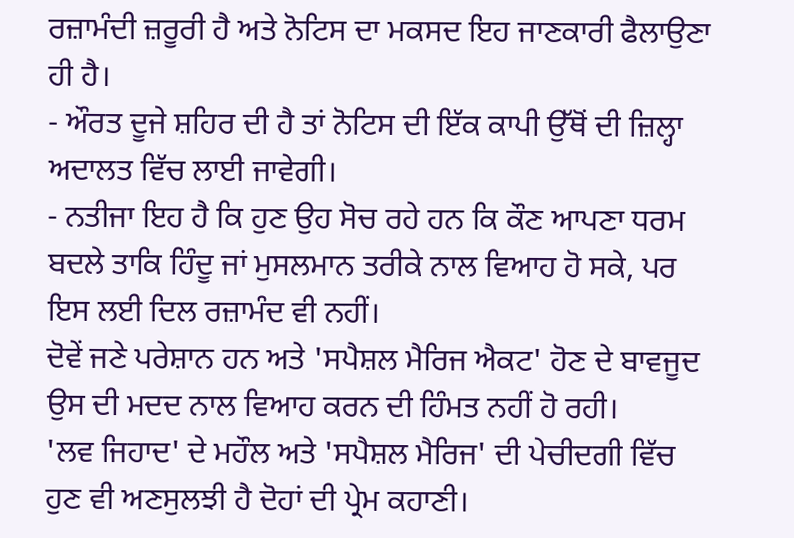ਰਜ਼ਾਮੰਦੀ ਜ਼ਰੂਰੀ ਹੈ ਅਤੇ ਨੋਟਿਸ ਦਾ ਮਕਸਦ ਇਹ ਜਾਣਕਾਰੀ ਫੈਲਾਉਣਾ ਹੀ ਹੈ।
- ਔਰਤ ਦੂਜੇ ਸ਼ਹਿਰ ਦੀ ਹੈ ਤਾਂ ਨੋਟਿਸ ਦੀ ਇੱਕ ਕਾਪੀ ਉੱਥੋਂ ਦੀ ਜ਼ਿਲ੍ਹਾ ਅਦਾਲਤ ਵਿੱਚ ਲਾਈ ਜਾਵੇਗੀ।
- ਨਤੀਜਾ ਇਹ ਹੈ ਕਿ ਹੁਣ ਉਹ ਸੋਚ ਰਹੇ ਹਨ ਕਿ ਕੌਣ ਆਪਣਾ ਧਰਮ ਬਦਲੇ ਤਾਕਿ ਹਿੰਦੂ ਜਾਂ ਮੁਸਲਮਾਨ ਤਰੀਕੇ ਨਾਲ ਵਿਆਹ ਹੋ ਸਕੇ, ਪਰ ਇਸ ਲਈ ਦਿਲ ਰਜ਼ਾਮੰਦ ਵੀ ਨਹੀਂ।
ਦੋਵੇਂ ਜਣੇ ਪਰੇਸ਼ਾਨ ਹਨ ਅਤੇ 'ਸਪੈਸ਼ਲ ਮੈਰਿਜ ਐਕਟ' ਹੋਣ ਦੇ ਬਾਵਜੂਦ ਉਸ ਦੀ ਮਦਦ ਨਾਲ ਵਿਆਹ ਕਰਨ ਦੀ ਹਿੰਮਤ ਨਹੀਂ ਹੋ ਰਹੀ।
'ਲਵ ਜਿਹਾਦ' ਦੇ ਮਹੌਲ ਅਤੇ 'ਸਪੈਸ਼ਲ ਮੈਰਿਜ' ਦੀ ਪੇਚੀਦਗੀ ਵਿੱਚ ਹੁਣ ਵੀ ਅਣਸੁਲਝੀ ਹੈ ਦੋਹਾਂ ਦੀ ਪ੍ਰੇਮ ਕਹਾਣੀ।